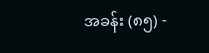အခန်း (၈၅) -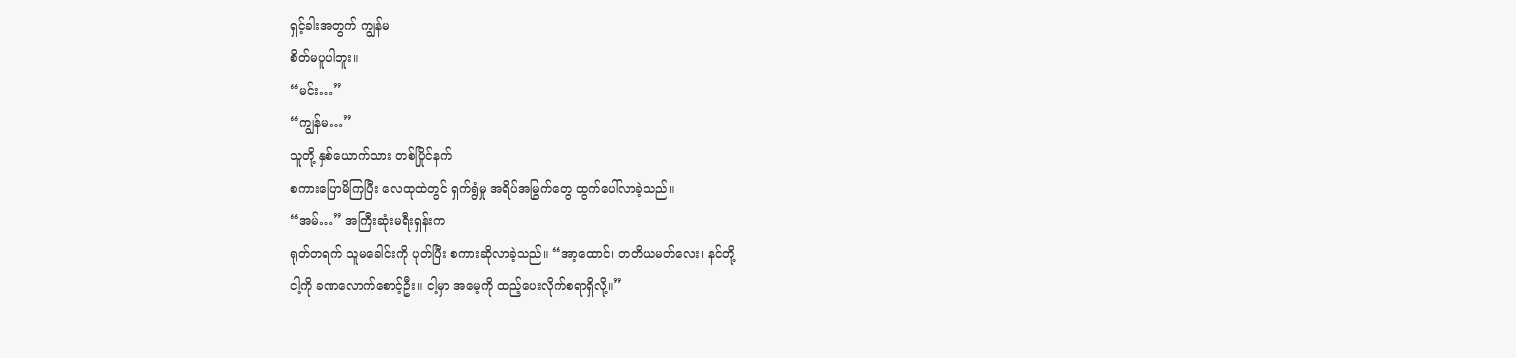ရှင့်ခါးအတွက် ကျွန်မ
စိတ်မပူပါဘူး။
“မင်း…”
“ကျွန်မ…”
သူတို့ နှစ်ယောက်သား တစ်ပြိုင်နက်
စကားပြောမိကြပြီး လေထုထဲတွင် ရှက်ရွံမှု အရိပ်အမြွက်တွေ ထွက်ပေါ်လာခဲ့သည်။
“အမ်…” အကြီးဆုံးမရီးရှန်းက
ရုတ်တရက် သူမခေါင်းကို ပုတ်ပြီး စကားဆိုလာခဲ့သည်။ “အာ့ထောင်၊ တတိယမတ်လေး၊ နင်တို့
ငါ့ကို ခဏလောက်စောင့်ဦး။ ငါ့မှာ အမေ့ကို ထည့်ပေးလိုက်စရာရှိလို့။”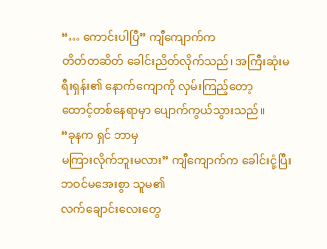“… ကောင်းပါပြီ” ကျီကျောက်က
တိတ်တဆိတ် ခေါင်းညိတ်လိုက်သည်၊ အကြီးဆုံးမရီးရှန်း၏ နောက်ကျောကို လှမ်းကြည့်တော့
ထောင့်တစ်နေရာမှာ ပျောက်ကွယ်သွားသည်။
“ခုနက ရှင် ဘာမှ
မကြားလိုက်ဘူးမလား” ကျီကျောက်က ခေါင်းငုံ့ပြီး ဘဝင်မအေးစွာ သူမ၏
လက်ချောင်းလေးတွေ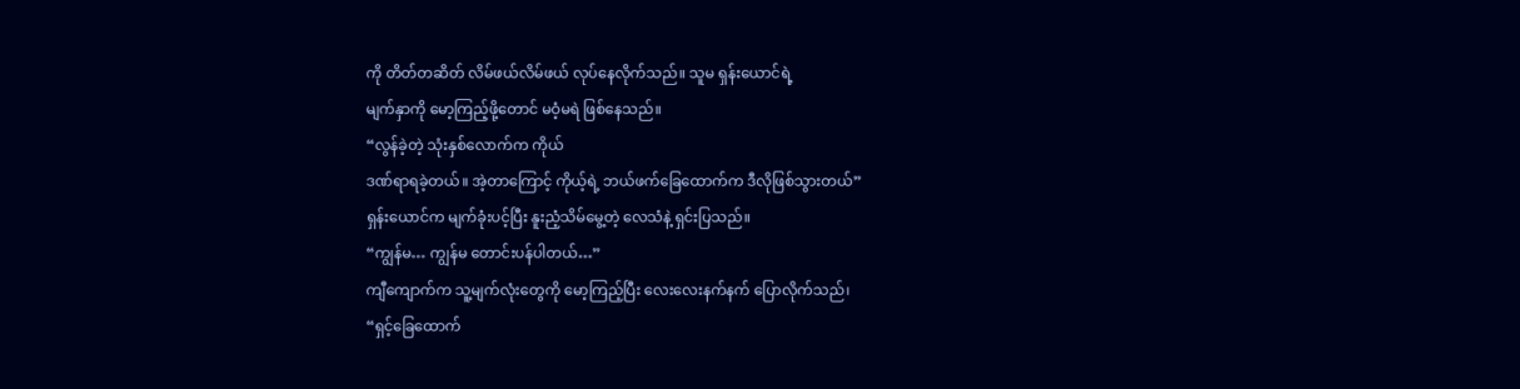ကို တိတ်တဆိတ် လိမ်ဖယ်လိမ်ဖယ် လုပ်နေလိုက်သည်။ သူမ ရှန်းယောင်ရဲ့
မျက်နှာကို မော့ကြည့်ဖို့တောင် မဝံ့မရဲ ဖြစ်နေသည်။
“လွန်ခဲ့တဲ့ သုံးနှစ်လောက်က ကိုယ်
ဒဏ်ရာရခဲ့တယ်။ အဲ့တာကြောင့် ကိုယ့်ရဲ့ ဘယ်ဖက်ခြေထောက်က ဒီလိုဖြစ်သွားတယ်”
ရှန်းယောင်က မျက်ခုံးပင့်ပြီး နူးညံ့သိမ်မွေ့တဲ့ လေသံနဲ့ ရှင်းပြသည်။
“ကျွန်မ… ကျွန်မ တောင်းပန်ပါတယ်…”
ကျီကျောက်က သူ့မျက်လုံးတွေကို မော့ကြည့်ပြီး လေးလေးနက်နက် ပြောလိုက်သည်၊
“ရှင့်ခြေထောက်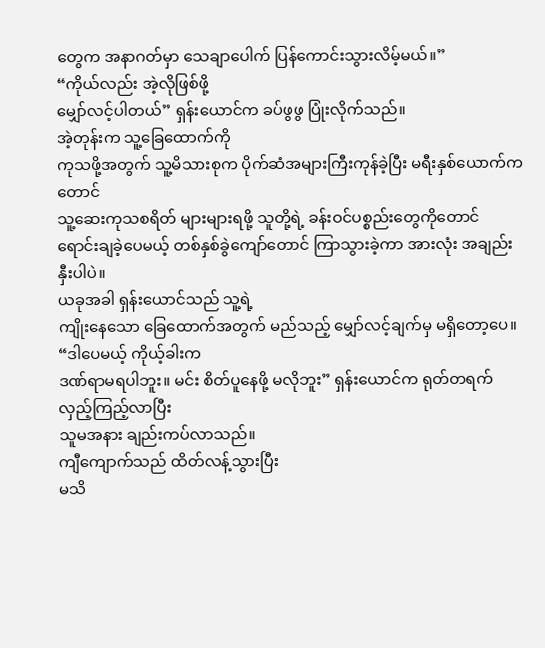တွေက အနာဂတ်မှာ သေချာပေါက် ပြန်ကောင်းသွားလိမ့်မယ်။”
“ကိုယ်လည်း အဲ့လိုဖြစ်ဖို့
မျှော်လင့်ပါတယ်” ရှန်းယောင်က ခပ်ဖွဖွ ပြုံးလိုက်သည်။
အဲ့တုန်းက သူ့ခြေထောက်ကို
ကုသဖို့အတွက် သူ့မိသားစုက ပိုက်ဆံအများကြီးကုန်ခဲ့ပြီး မရီးနှစ်ယောက်ကတောင်
သူ့ဆေးကုသစရိတ် များများရဖို့ သူတို့ရဲ့ ခန်းဝင်ပစ္စည်းတွေကိုတောင်
ရောင်းချခဲ့ပေမယ့် တစ်နှစ်ခွဲကျော်တောင် ကြာသွားခဲ့ကာ အားလုံး အချည်းနှီးပါပဲ။
ယခုအခါ ရှန်းယောင်သည် သူ့ရဲ့
ကျိုးနေသော ခြေထောက်အတွက် မည်သည့် မျှော်လင့်ချက်မှ မရှိတော့ပေ။
“ဒါပေမယ့် ကိုယ့်ခါးက
ဒဏ်ရာမရပါဘူး။ မင်း စိတ်ပူနေဖို့ မလိုဘူး” ရှန်းယောင်က ရုတ်တရက် လှည့်ကြည့်လာပြီး
သူမအနား ချည်းကပ်လာသည်။
ကျီကျောက်သည် ထိတ်လန့်သွားပြီး
မသိ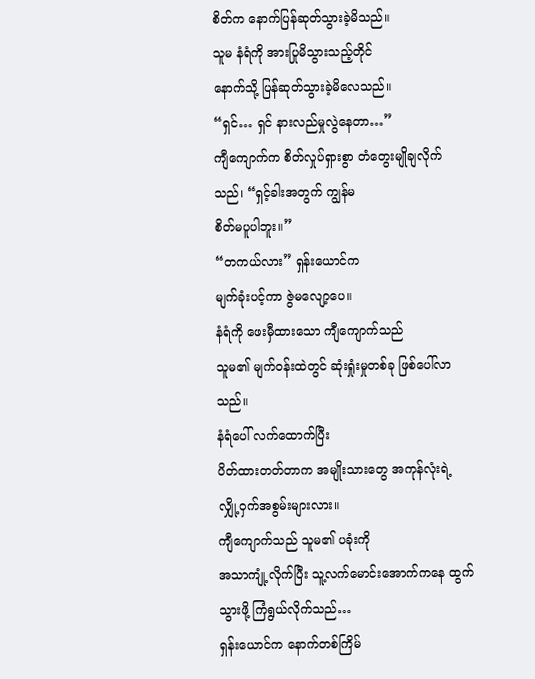စိတ်က နောက်ပြန်ဆုတ်သွားခဲ့မိသည်။
သူမ နံရံကို အားပြုမိသွားသည့်တိုင်
နောက်သို့ ပြန်ဆုတ်သွားခဲ့မိလေသည်။
“ရှင်… ရှင် နားလည်မှုလွဲနေတာ…”
ကျီကျောက်က စိတ်လှုပ်ရှားစွာ တံတွေးမျိုချလိုက်သည်၊ “ရှင့်ခါးအတွက် ကျွန်မ
စိတ်မပူပါဘူး။”
“တကယ်လား” ရှန်းယောင်က
မျက်ခုံးပင့်ကာ ဇွဲမလျော့ပေ။
နံရံကို ဖေးမှီထားသော ကျီကျောက်သည်
သူမ၏ မျက်ဝန်းထဲတွင် ဆုံးရှုံးမှုတစ်ခု ဖြစ်ပေါ်လာသည်။
နံရံပေါ် လက်ထောက်ပြီး
ပိတ်ထားတတ်တာက အမျိုးသားတွေ အကုန်လုံးရဲ့ လျှို့ဝှက်အစွမ်းများလား။
ကျီကျောက်သည် သူမ၏ ပခုံးကို
အသာကျုံ့လိုက်ပြီး သူ့လက်မောင်းအောက်ကနေ ထွက်သွားဖို့ ကြံရွယ်လိုက်သည်…
ရှန်းယောင်က နောက်တစ်ကြိမ်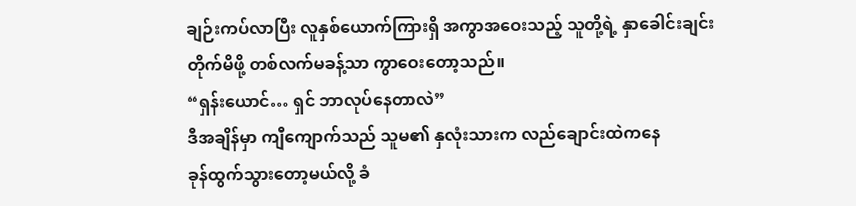ချဉ်းကပ်လာပြီး လူနှစ်ယောက်ကြားရှိ အကွာအဝေးသည့် သူတို့ရဲ့ နှာခေါင်းချင်း
တိုက်မိဖို့ တစ်လက်မခန့်သာ ကွာဝေးတော့သည်။
“ရှန်းယောင်… ရှင် ဘာလုပ်နေတာလဲ”
ဒီအချိန်မှာ ကျီကျောက်သည် သူမ၏ နှလုံးသားက လည်ချောင်းထဲကနေ
ခုန်ထွက်သွားတော့မယ်လို့ ခံ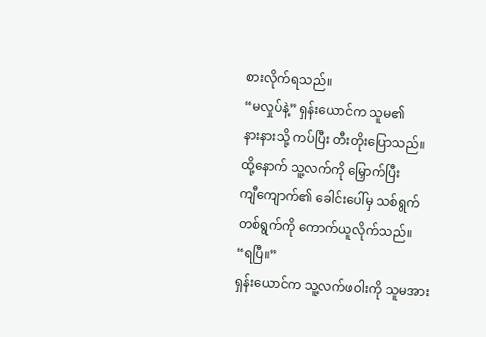စားလိုက်ရသည်။
“မလှုပ်နဲ့” ရှန်းယောင်က သူမ၏
နားနားသို့ ကပ်ပြီး တီးတိုးပြောသည်။
ထို့နောက် သူ့လက်ကို မြှောက်ပြီး
ကျီကျောက်၏ ခေါင်းပေါ်မှ သစ်ရွက် တစ်ရွက်ကို ကောက်ယူလိုက်သည်။
“ရပြီ။”
ရှန်းယောင်က သူ့လက်ဖဝါးကို သူမအား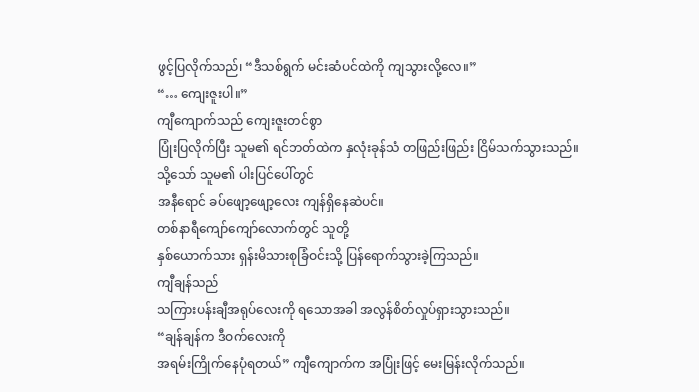ဖွင့်ပြလိုက်သည်၊ “ဒီသစ်ရွက် မင်းဆံပင်ထဲကို ကျသွားလို့လေ။”
“… ကျေးဇူးပါ။”
ကျီကျောက်သည် ကျေးဇူးတင်စွာ
ပြုံးပြလိုက်ပြီး သူမ၏ ရင်ဘတ်ထဲက နှလုံးခုန်သံ တဖြည်းဖြည်း ငြိမ်သက်သွားသည်။
သို့သော် သူမ၏ ပါးပြင်ပေါ်တွင်
အနီရောင် ခပ်ဖျော့ဖျော့လေး ကျန်ရှိနေဆဲပင်။
တစ်နာရီကျော်ကျော်လောက်တွင် သူတို့
နှစ်ယောက်သား ရှန်းမိသားစုခြံဝင်းသို့ ပြန်ရောက်သွားခဲ့ကြသည်။
ကျီချန်သည်
သကြားပန်းချီအရုပ်လေးကို ရသောအခါ အလွန်စိတ်လှုပ်ရှားသွားသည်။
“ချန်ချန်က ဒီဝက်လေးကို
အရမ်းကြိုက်နေပုံရတယ်” ကျီကျောက်က အပြုံးဖြင့် မေးမြန်းလိုက်သည်။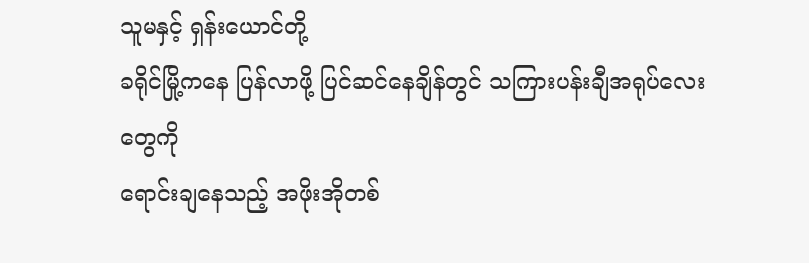သူမနှင့် ရှန်းယောင်တို့
ခရိုင်မြို့ကနေ ပြန်လာဖို့ ပြင်ဆင်နေချိန်တွင် သကြားပန်းချီအရုပ်လေးတွေကို
ရောင်းချနေသည့် အဖိုးအိုတစ်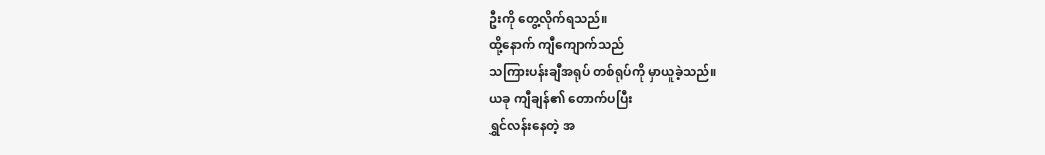ဦးကို တွေ့လိုက်ရသည်။
ထို့နောက် ကျီကျောက်သည်
သကြားပန်းချီအရုပ် တစ်ရုပ်ကို မှာယူခဲ့သည်။
ယခု ကျီချန်၏ တောက်ပပြီး
ရွှင်လန်းနေတဲ့ အ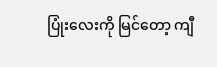ပြုံးလေးကို မြင်တော့ ကျီ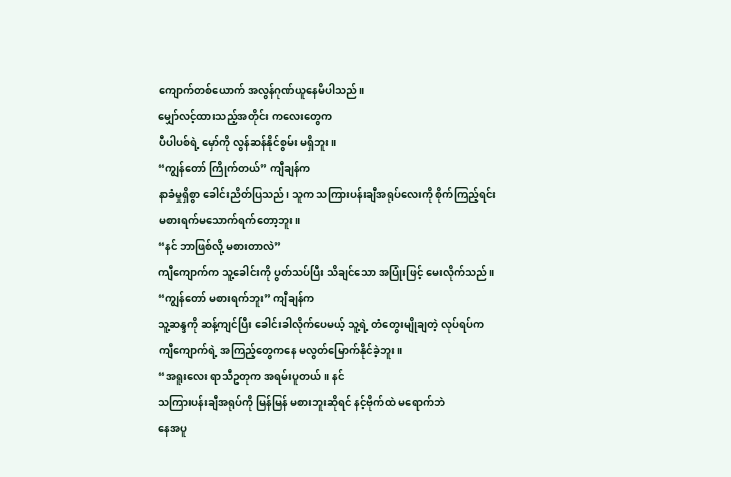ကျောက်တစ်ယောက် အလွန်ဂုဏ်ယူနေမိပါသည်။
မျှော်လင့်ထားသည့်အတိုင်း ကလေးတွေက
ပီပါပစ်ရဲ့ မှော်ကို လွန်ဆန်နိုင်စွမ်း မရှိဘူး။
“ကျွန်တော် ကြိုက်တယ်” ကျီချန်က
နာခံမှုရှိစွာ ခေါင်းညိတ်ပြသည်၊ သူက သကြားပန်းချီအရုပ်လေးကို စိုက်ကြည့်ရင်း
မစားရက်မသောက်ရက်တော့ဘူး။
“နင် ဘာဖြစ်လို့ မစားတာလဲ”
ကျီကျောက်က သူ့ခေါင်းကို ပွတ်သပ်ပြီး သိချင်သော အပြုံးဖြင့် မေးလိုက်သည်။
“ကျွန်တော် မစားရက်ဘူး” ကျီချန်က
သူ့ဆန္ဒကို ဆန့်ကျင်ပြီး ခေါင်းခါလိုက်ပေမယ့် သူ့ရဲ့ တံတွေးမျိုချတဲ့ လုပ်ရပ်က
ကျီကျောက်ရဲ့ အကြည့်တွေကနေ မလွတ်မြောက်နိုင်ခဲ့ဘူး။
“အရူးလေး ရာသီဥတုက အရမ်းပူတယ်။ နင်
သကြားပန်းချီအရုပ်ကို မြန်မြန် မစားဘူးဆိုရင် နင့်ဗိုက်ထဲ မရောက်ဘဲ
နေအပူ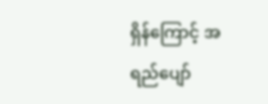ရှိန်ကြောင့် အရည်ပျော်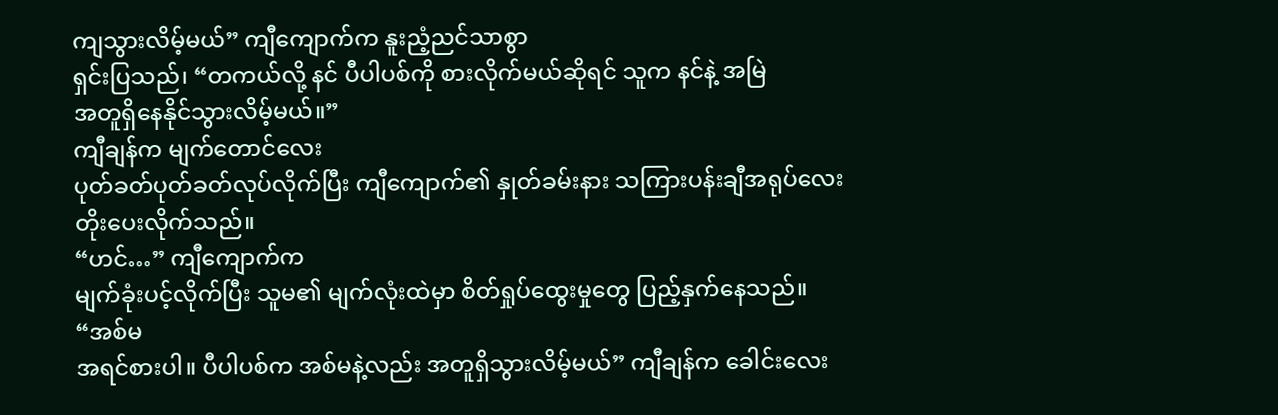ကျသွားလိမ့်မယ်” ကျီကျောက်က နူးညံ့ညင်သာစွာ
ရှင်းပြသည်၊ “တကယ်လို့ နင် ပီပါပစ်ကို စားလိုက်မယ်ဆိုရင် သူက နင်နဲ့ အမြဲ
အတူရှိနေနိုင်သွားလိမ့်မယ်။”
ကျီချန်က မျက်တောင်လေး
ပုတ်ခတ်ပုတ်ခတ်လုပ်လိုက်ပြီး ကျီကျောက်၏ နှုတ်ခမ်းနား သကြားပန်းချီအရုပ်လေး
တိုးပေးလိုက်သည်။
“ဟင်…” ကျီကျောက်က
မျက်ခုံးပင့်လိုက်ပြီး သူမ၏ မျက်လုံးထဲမှာ စိတ်ရှုပ်ထွေးမှုတွေ ပြည့်နှက်နေသည်။
“အစ်မ
အရင်စားပါ။ ပီပါပစ်က အစ်မနဲ့လည်း အတူရှိသွားလိမ့်မယ်” ကျီချန်က ခေါင်းလေး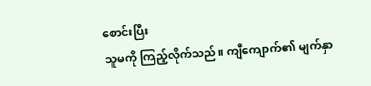စောင်းပြီး
သူမကို ကြည့်လိုက်သည်။ ကျီကျောက်၏ မျက်နှာ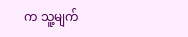က သူ့မျက်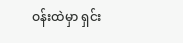ဝန်းထဲမှာ ရှင်း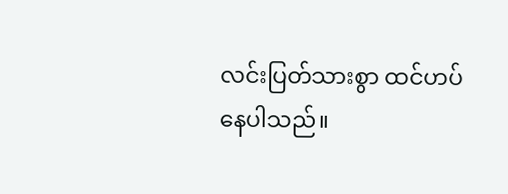လင်းပြတ်သားစွာ ထင်ဟပ်နေပါသည်။